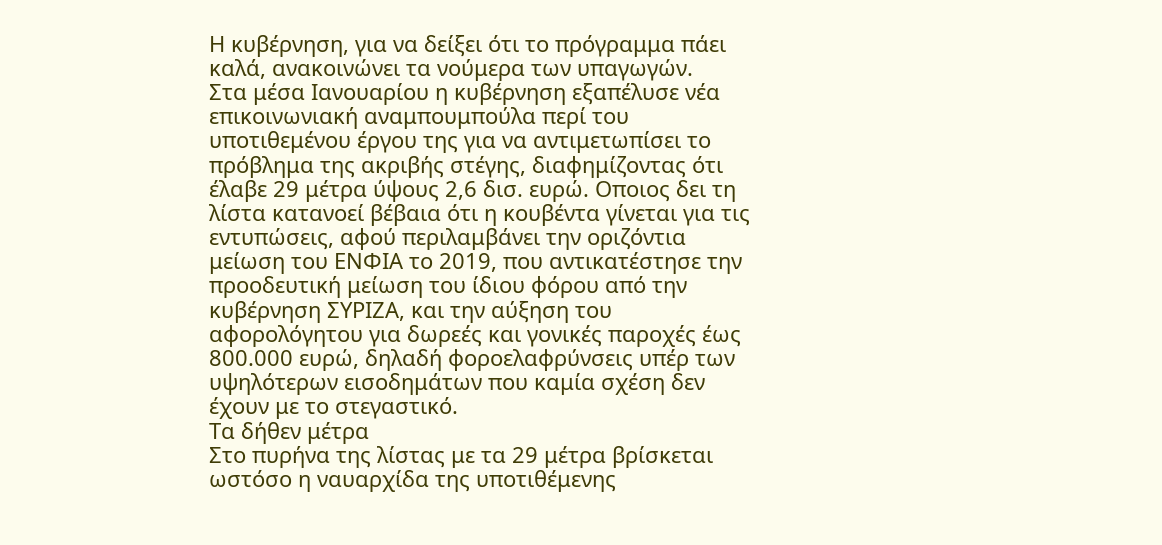Η κυβέρνηση, για να δείξει ότι το πρόγραμμα πάει καλά, ανακοινώνει τα νούμερα των υπαγωγών.
Στα μέσα Ιανουαρίου η κυβέρνηση εξαπέλυσε νέα επικοινωνιακή αναμπουμπούλα περί του υποτιθεμένου έργου της για να αντιμετωπίσει το πρόβλημα της ακριβής στέγης, διαφημίζοντας ότι έλαβε 29 μέτρα ύψους 2,6 δισ. ευρώ. Οποιος δει τη λίστα κατανοεί βέβαια ότι η κουβέντα γίνεται για τις εντυπώσεις, αφού περιλαμβάνει την οριζόντια μείωση του ΕΝΦΙΑ το 2019, που αντικατέστησε την προοδευτική μείωση του ίδιου φόρου από την κυβέρνηση ΣΥΡΙΖΑ, και την αύξηση του αφορολόγητου για δωρεές και γονικές παροχές έως 800.000 ευρώ, δηλαδή φοροελαφρύνσεις υπέρ των υψηλότερων εισοδημάτων που καμία σχέση δεν έχουν με το στεγαστικό.
Τα δήθεν μέτρα
Στο πυρήνα της λίστας με τα 29 μέτρα βρίσκεται ωστόσο η ναυαρχίδα της υποτιθέμενης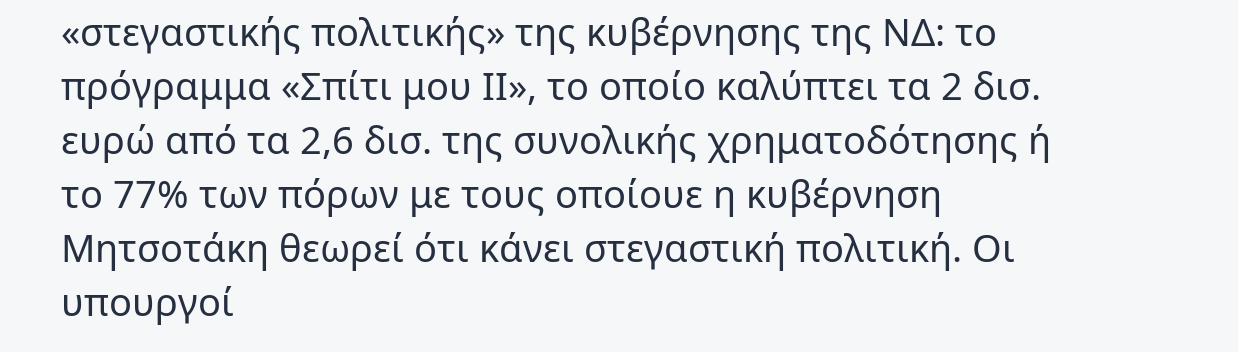«στεγαστικής πολιτικής» της κυβέρνησης της ΝΔ: το πρόγραμμα «Σπίτι μου ΙΙ», το οποίο καλύπτει τα 2 δισ. ευρώ από τα 2,6 δισ. της συνολικής χρηματοδότησης ή το 77% των πόρων με τους οποίουε η κυβέρνηση Μητσοτάκη θεωρεί ότι κάνει στεγαστική πολιτική. Οι υπουργοί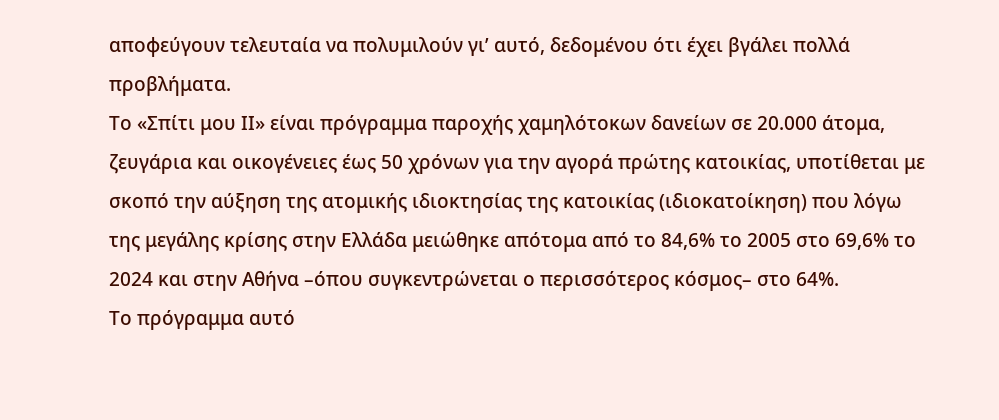αποφεύγουν τελευταία να πολυμιλούν γι’ αυτό, δεδομένου ότι έχει βγάλει πολλά προβλήματα.
Το «Σπίτι μου ΙΙ» είναι πρόγραμμα παροχής χαμηλότοκων δανείων σε 20.000 άτομα, ζευγάρια και οικογένειες έως 50 χρόνων για την αγορά πρώτης κατοικίας, υποτίθεται με σκοπό την αύξηση της ατομικής ιδιοκτησίας της κατοικίας (ιδιοκατοίκηση) που λόγω της μεγάλης κρίσης στην Ελλάδα μειώθηκε απότομα από το 84,6% το 2005 στο 69,6% το 2024 και στην Αθήνα –όπου συγκεντρώνεται ο περισσότερος κόσμος– στο 64%.
Το πρόγραμμα αυτό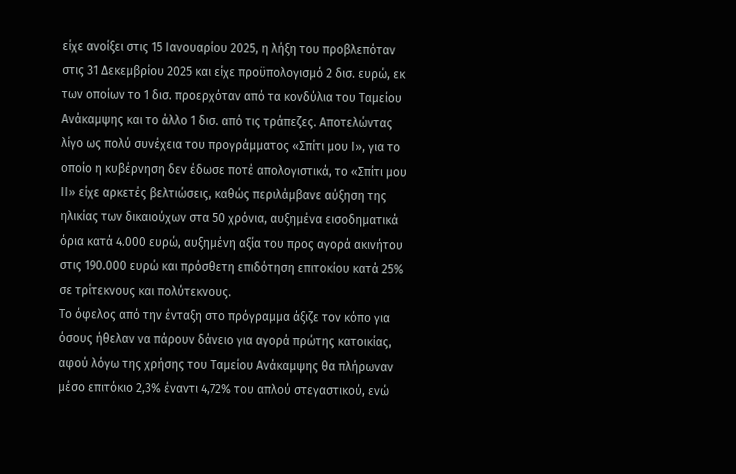είχε ανοίξει στις 15 Ιανουαρίου 2025, η λήξη του προβλεπόταν στις 31 Δεκεμβρίου 2025 και είχε προϋπολογισμό 2 δισ. ευρώ, εκ των οποίων το 1 δισ. προερχόταν από τα κονδύλια του Ταμείου Ανάκαμψης και το άλλο 1 δισ. από τις τράπεζες. Αποτελώντας λίγο ως πολύ συνέχεια του προγράμματος «Σπίτι μου Ι», για το οποίο η κυβέρνηση δεν έδωσε ποτέ απολογιστικά, το «Σπίτι μου ΙΙ» είχε αρκετές βελτιώσεις, καθώς περιλάμβανε αύξηση της ηλικίας των δικαιούχων στα 50 χρόνια, αυξημένα εισοδηματικά όρια κατά 4.000 ευρώ, αυξημένη αξία του προς αγορά ακινήτου στις 190.000 ευρώ και πρόσθετη επιδότηση επιτοκίου κατά 25% σε τρίτεκνους και πολύτεκνους.
Το όφελος από την ένταξη στο πρόγραμμα άξιζε τον κόπο για όσους ήθελαν να πάρουν δάνειο για αγορά πρώτης κατοικίας, αφού λόγω της χρήσης του Ταμείου Ανάκαμψης θα πλήρωναν μέσο επιτόκιο 2,3% έναντι 4,72% του απλού στεγαστικού, ενώ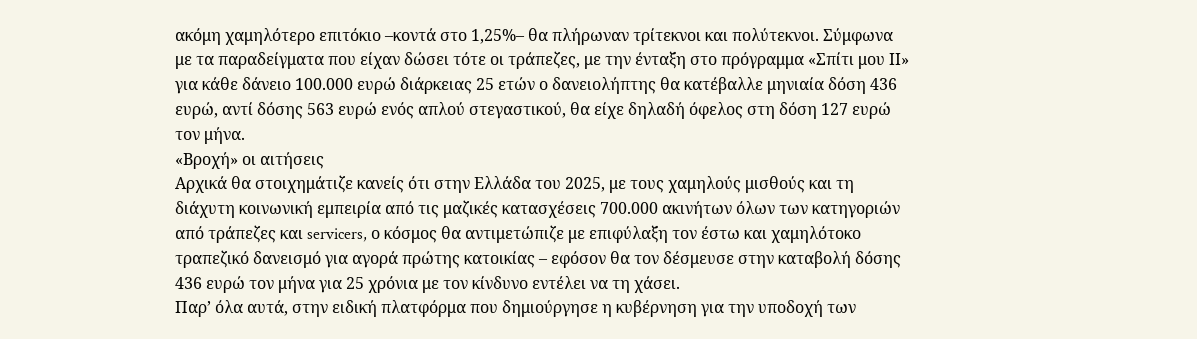ακόμη χαμηλότερο επιτόκιο –κοντά στο 1,25%– θα πλήρωναν τρίτεκνοι και πολύτεκνοι. Σύμφωνα με τα παραδείγματα που είχαν δώσει τότε οι τράπεζες, με την ένταξη στο πρόγραμμα «Σπίτι μου ΙΙ» για κάθε δάνειο 100.000 ευρώ διάρκειας 25 ετών ο δανειολήπτης θα κατέβαλλε μηνιαία δόση 436 ευρώ, αντί δόσης 563 ευρώ ενός απλού στεγαστικού, θα είχε δηλαδή όφελος στη δόση 127 ευρώ τον μήνα.
«Βροχή» οι αιτήσεις
Αρχικά θα στοιχημάτιζε κανείς ότι στην Ελλάδα του 2025, με τους χαμηλούς μισθούς και τη διάχυτη κοινωνική εμπειρία από τις μαζικές κατασχέσεις 700.000 ακινήτων όλων των κατηγοριών από τράπεζες και servicers, ο κόσμος θα αντιμετώπιζε με επιφύλαξη τον έστω και χαμηλότοκο τραπεζικό δανεισμό για αγορά πρώτης κατοικίας – εφόσον θα τον δέσμευσε στην καταβολή δόσης 436 ευρώ τον μήνα για 25 χρόνια με τον κίνδυνο εντέλει να τη χάσει.
Παρ’ όλα αυτά, στην ειδική πλατφόρμα που δημιούργησε η κυβέρνηση για την υποδοχή των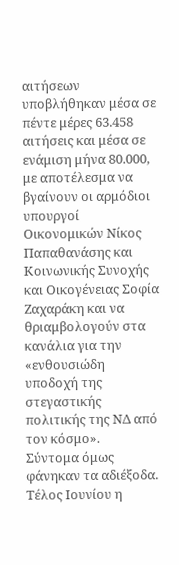αιτήσεων υποβλήθηκαν μέσα σε πέντε μέρες 63.458 αιτήσεις και μέσα σε ενάμιση μήνα 80.000, με αποτέλεσμα να βγαίνουν οι αρμόδιοι υπουργοί Οικονομικών Νίκος Παπαθανάσης και Κοινωνικής Συνοχής και Οικογένειας Σοφία Ζαχαράκη και να θριαμβολογούν στα κανάλια για την «ενθουσιώδη υποδοχή της στεγαστικής πολιτικής της ΝΔ από τον κόσμο».
Σύντομα όμως φάνηκαν τα αδιέξοδα. Τέλος Ιουνίου η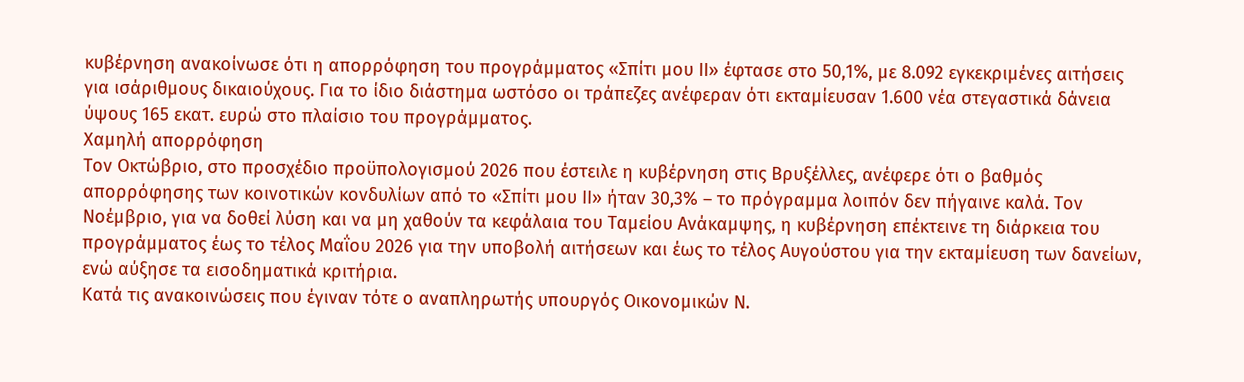κυβέρνηση ανακοίνωσε ότι η απορρόφηση του προγράμματος «Σπίτι μου ΙΙ» έφτασε στο 50,1%, με 8.092 εγκεκριμένες αιτήσεις για ισάριθμους δικαιούχους. Για το ίδιο διάστημα ωστόσο οι τράπεζες ανέφεραν ότι εκταμίευσαν 1.600 νέα στεγαστικά δάνεια ύψους 165 εκατ. ευρώ στο πλαίσιο του προγράμματος.
Χαμηλή απορρόφηση
Τον Οκτώβριο, στο προσχέδιο προϋπολογισμού 2026 που έστειλε η κυβέρνηση στις Βρυξέλλες, ανέφερε ότι ο βαθμός απορρόφησης των κοινοτικών κονδυλίων από το «Σπίτι μου ΙΙ» ήταν 30,3% – το πρόγραμμα λοιπόν δεν πήγαινε καλά. Τον Νοέμβριο, για να δοθεί λύση και να μη χαθούν τα κεφάλαια του Ταμείου Ανάκαμψης, η κυβέρνηση επέκτεινε τη διάρκεια του προγράμματος έως το τέλος Μαΐου 2026 για την υποβολή αιτήσεων και έως το τέλος Αυγούστου για την εκταμίευση των δανείων, ενώ αύξησε τα εισοδηματικά κριτήρια.
Κατά τις ανακοινώσεις που έγιναν τότε ο αναπληρωτής υπουργός Οικονομικών Ν.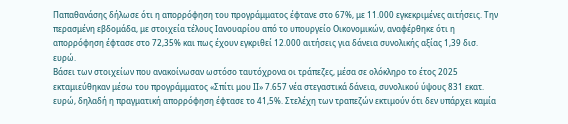Παπαθανάσης δήλωσε ότι η απορρόφηση του προγράμματος έφτανε στο 67%, με 11.000 εγκεκριμένες αιτήσεις. Την περασμένη εβδομάδα, με στοιχεία τέλους Ιανουαρίου από το υπουργείο Οικονομικών, αναφέρθηκε ότι η απορρόφηση έφτασε στο 72,35% και πως έχουν εγκριθεί 12.000 αιτήσεις για δάνεια συνολικής αξίας 1,39 δισ. ευρώ.
Βάσει των στοιχείων που ανακοίνωσαν ωστόσο ταυτόχρονα οι τράπεζες, μέσα σε ολόκληρο το έτος 2025 εκταμιεύθηκαν μέσω του προγράμματος «Σπίτι μου ΙΙ» 7.657 νέα στεγαστικά δάνεια, συνολικού ύψους 831 εκατ. ευρώ, δηλαδή η πραγματική απορρόφηση έφτασε το 41,5%. Στελέχη των τραπεζών εκτιμούν ότι δεν υπάρχει καμία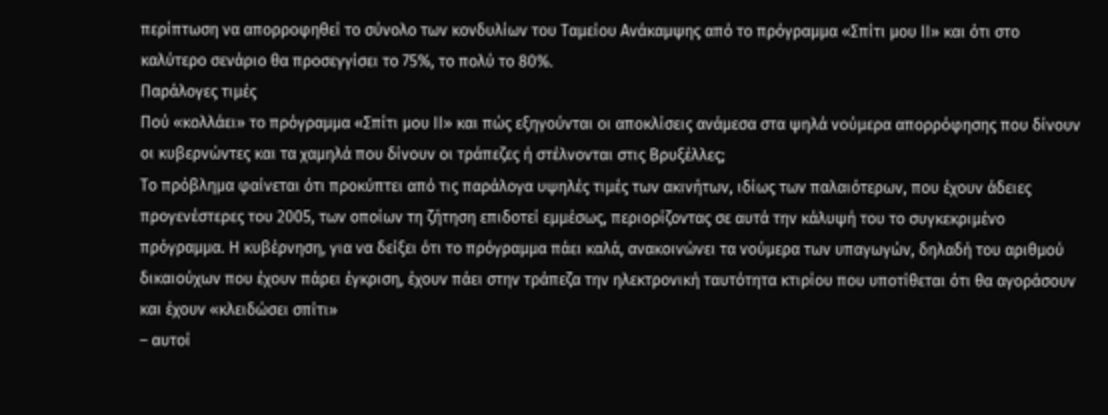περίπτωση να απορροφηθεί το σύνολο των κονδυλίων του Ταμείου Ανάκαμψης από το πρόγραμμα «Σπίτι μου ΙΙ» και ότι στο καλύτερο σενάριο θα προσεγγίσει το 75%, το πολύ το 80%.
Παράλογες τιμές
Πού «κολλάει» το πρόγραμμα «Σπίτι μου ΙΙ» και πώς εξηγούνται οι αποκλίσεις ανάμεσα στα ψηλά νούμερα απορρόφησης που δίνουν οι κυβερνώντες και τα χαμηλά που δίνουν οι τράπεζες ή στέλνονται στις Βρυξέλλες;
Το πρόβλημα φαίνεται ότι προκύπτει από τις παράλογα υψηλές τιμές των ακινήτων, ιδίως των παλαιότερων, που έχουν άδειες προγενέστερες του 2005, των οποίων τη ζήτηση επιδοτεί εμμέσως, περιορίζοντας σε αυτά την κάλυψή του το συγκεκριμένο πρόγραμμα. Η κυβέρνηση, για να δείξει ότι το πρόγραμμα πάει καλά, ανακοινώνει τα νούμερα των υπαγωγών, δηλαδή του αριθμού δικαιούχων που έχουν πάρει έγκριση, έχουν πάει στην τράπεζα την ηλεκτρονική ταυτότητα κτιρίου που υποτίθεται ότι θα αγοράσουν και έχουν «κλειδώσει σπίτι»
– αυτοί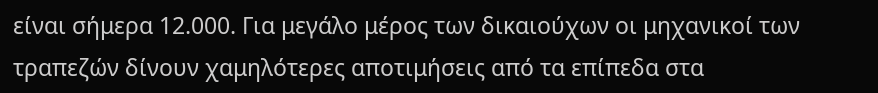είναι σήμερα 12.000. Για μεγάλο μέρος των δικαιούχων οι μηχανικοί των τραπεζών δίνουν χαμηλότερες αποτιμήσεις από τα επίπεδα στα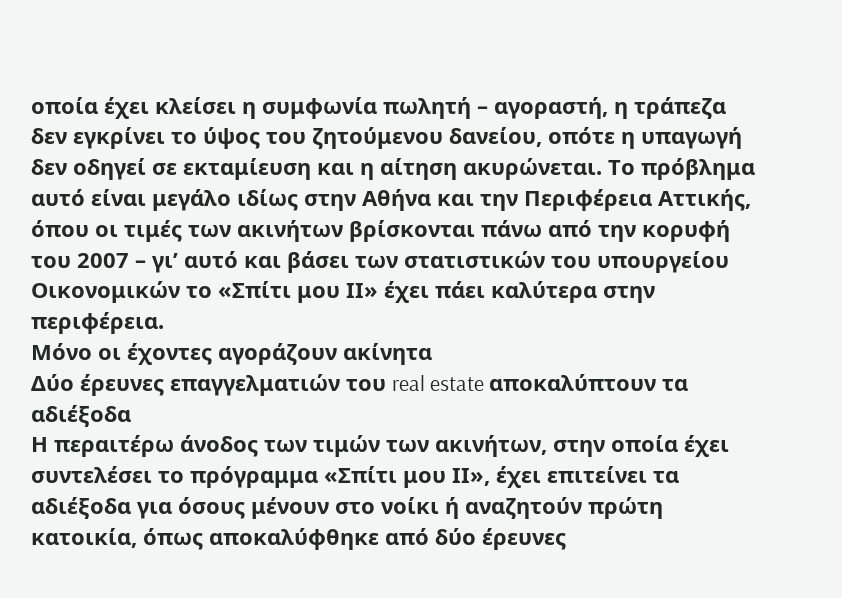οποία έχει κλείσει η συμφωνία πωλητή – αγοραστή, η τράπεζα δεν εγκρίνει το ύψος του ζητούμενου δανείου, οπότε η υπαγωγή δεν οδηγεί σε εκταμίευση και η αίτηση ακυρώνεται. Το πρόβλημα αυτό είναι μεγάλο ιδίως στην Αθήνα και την Περιφέρεια Αττικής, όπου οι τιμές των ακινήτων βρίσκονται πάνω από την κορυφή του 2007 – γι’ αυτό και βάσει των στατιστικών του υπουργείου Οικονομικών το «Σπίτι μου ΙΙ» έχει πάει καλύτερα στην περιφέρεια.
Μόνο οι έχοντες αγοράζουν ακίνητα
Δύο έρευνες επαγγελματιών του real estate αποκαλύπτουν τα αδιέξοδα
Η περαιτέρω άνοδος των τιμών των ακινήτων, στην οποία έχει συντελέσει το πρόγραμμα «Σπίτι μου ΙΙ», έχει επιτείνει τα αδιέξοδα για όσους μένουν στο νοίκι ή αναζητούν πρώτη κατοικία, όπως αποκαλύφθηκε από δύο έρευνες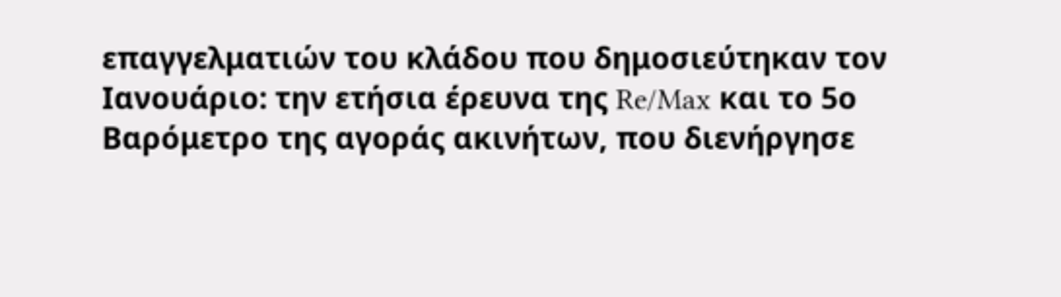επαγγελματιών του κλάδου που δημοσιεύτηκαν τον Ιανουάριο: την ετήσια έρευνα της Re/Max και το 5ο Βαρόμετρο της αγοράς ακινήτων, που διενήργησε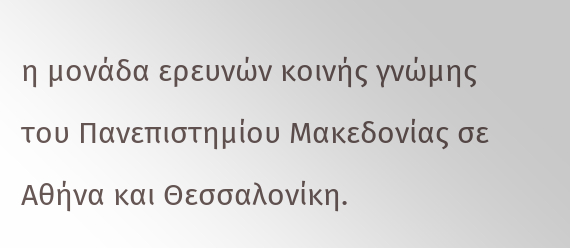η μονάδα ερευνών κοινής γνώμης του Πανεπιστημίου Μακεδονίας σε Αθήνα και Θεσσαλονίκη.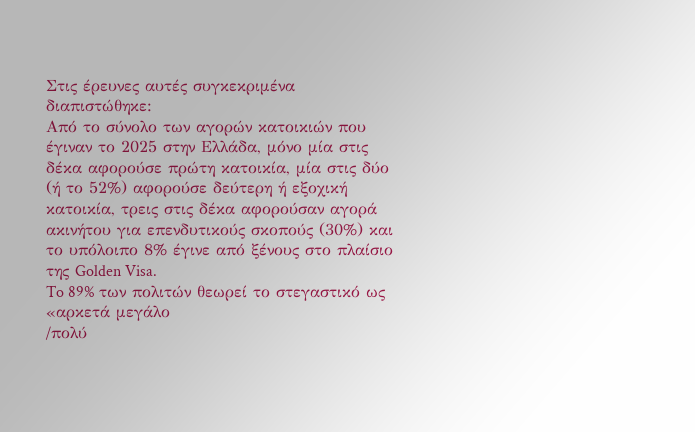Στις έρευνες αυτές συγκεκριμένα διαπιστώθηκε:
Από το σύνολο των αγορών κατοικιών που έγιναν το 2025 στην Ελλάδα, μόνο μία στις δέκα αφορούσε πρώτη κατοικία, μία στις δύο (ή το 52%) αφορούσε δεύτερη ή εξοχική κατοικία, τρεις στις δέκα αφορούσαν αγορά ακινήτου για επενδυτικούς σκοπούς (30%) και το υπόλοιπο 8% έγινε από ξένους στο πλαίσιο της Golden Visa.
To 89% των πολιτών θεωρεί το στεγαστικό ως «αρκετά μεγάλο
/πολύ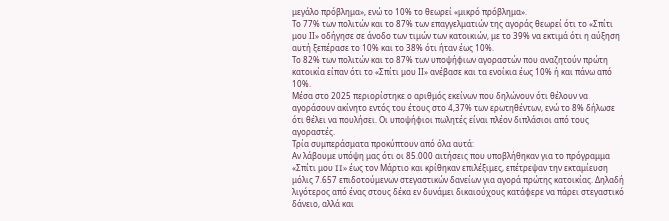μεγάλο πρόβλημα», ενώ το 10% το θεωρεί «μικρό πρόβλημα».
Το 77% των πολιτών και το 87% των επαγγελματιών της αγοράς θεωρεί ότι το «Σπίτι μου ΙΙ» οδήγησε σε άνοδο των τιμών των κατοικιών, με το 39% να εκτιμά ότι η αύξηση αυτή ξεπέρασε το 10% και το 38% ότι ήταν έως 10%.
Το 82% των πολιτών και το 87% των υποψήφιων αγοραστών που αναζητούν πρώτη κατοικία είπαν ότι το «Σπίτι μου ΙΙ» ανέβασε και τα ενοίκια έως 10% ή και πάνω από 10%.
Μέσα στο 2025 περιορίστηκε ο αριθμός εκείνων που δηλώνουν ότι θέλουν να αγοράσουν ακίνητο εντός του έτους στο 4,37% των ερωτηθέντων, ενώ το 8% δήλωσε ότι θέλει να πουλήσει. Οι υποψήφιοι πωλητές είναι πλέον διπλάσιοι από τους αγοραστές.
Τρία συμπεράσματα προκύπτουν από όλα αυτά:
Αν λάβουμε υπόψη μας ότι οι 85.000 αιτήσεις που υποβλήθηκαν για το πρόγραμμα «Σπίτι μου II» έως τον Μάρτιο και κρίθηκαν επιλέξιμες, επέτρεψαν την εκταμίευση μόλις 7.657 επιδοτούμενων στεγαστικών δανείων για αγορά πρώτης κατοικίας. Δηλαδή λιγότερος από ένας στους δέκα εν δυνάμει δικαιούχους κατάφερε να πάρει στεγαστικό δάνειο, αλλά και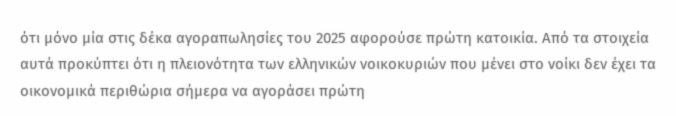ότι μόνο μία στις δέκα αγοραπωλησίες του 2025 αφορούσε πρώτη κατοικία. Από τα στοιχεία αυτά προκύπτει ότι η πλειονότητα των ελληνικών νοικοκυριών που μένει στο νοίκι δεν έχει τα οικονομικά περιθώρια σήμερα να αγοράσει πρώτη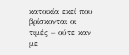κατοικία εκεί που βρίσκονται οι τιμές – ούτε καν με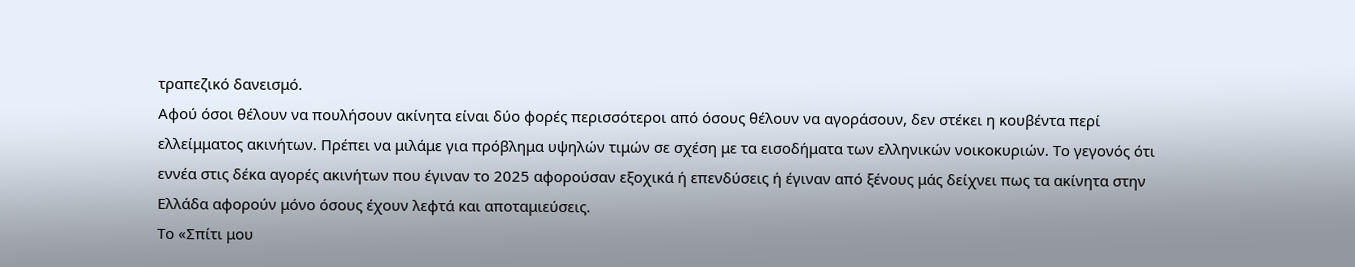τραπεζικό δανεισμό.
Αφού όσοι θέλουν να πουλήσουν ακίνητα είναι δύο φορές περισσότεροι από όσους θέλουν να αγοράσουν, δεν στέκει η κουβέντα περί ελλείμματος ακινήτων. Πρέπει να μιλάμε για πρόβλημα υψηλών τιμών σε σχέση με τα εισοδήματα των ελληνικών νοικοκυριών. Το γεγονός ότι εννέα στις δέκα αγορές ακινήτων που έγιναν το 2025 αφορούσαν εξοχικά ή επενδύσεις ή έγιναν από ξένους μάς δείχνει πως τα ακίνητα στην Ελλάδα αφορούν μόνο όσους έχουν λεφτά και αποταμιεύσεις.
Το «Σπίτι μου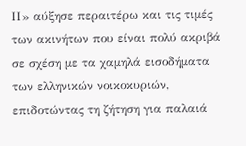ΙΙ» αύξησε περαιτέρω και τις τιμές των ακινήτων που είναι πολύ ακριβά σε σχέση με τα χαμηλά εισοδήματα των ελληνικών νοικοκυριών, επιδοτώντας τη ζήτηση για παλαιά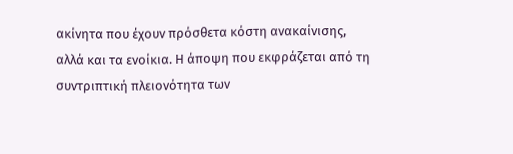ακίνητα που έχουν πρόσθετα κόστη ανακαίνισης, αλλά και τα ενοίκια. Η άποψη που εκφράζεται από τη συντριπτική πλειονότητα των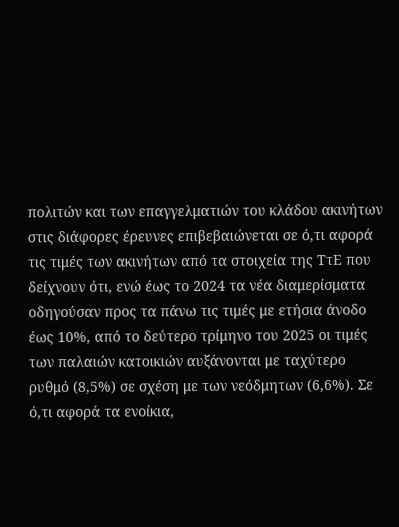πολιτών και των επαγγελματιών του κλάδου ακινήτων στις διάφορες έρευνες επιβεβαιώνεται σε ό,τι αφορά τις τιμές των ακινήτων από τα στοιχεία της ΤτΕ που δείχνουν ότι, ενώ έως το 2024 τα νέα διαμερίσματα οδηγούσαν προς τα πάνω τις τιμές με ετήσια άνοδο έως 10%, από το δεύτερο τρίμηνο του 2025 οι τιμές των παλαιών κατοικιών αυξάνονται με ταχύτερο ρυθμό (8,5%) σε σχέση με των νεόδμητων (6,6%). Σε ό,τι αφορά τα ενοίκια,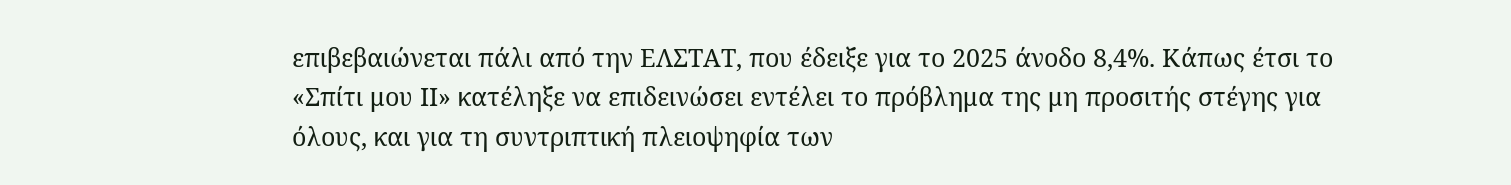επιβεβαιώνεται πάλι από την ΕΛΣΤΑΤ, που έδειξε για το 2025 άνοδο 8,4%. Κάπως έτσι το «Σπίτι μου ΙΙ» κατέληξε να επιδεινώσει εντέλει το πρόβλημα της μη προσιτής στέγης για όλους, και για τη συντριπτική πλειοψηφία των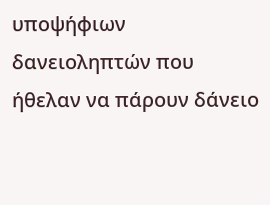υποψήφιων δανειοληπτών που ήθελαν να πάρουν δάνειο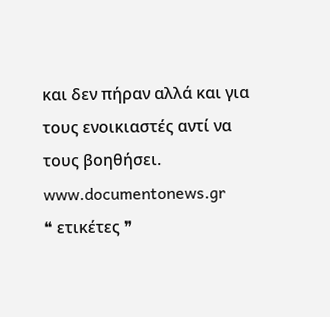και δεν πήραν αλλά και για τους ενοικιαστές αντί να τους βοηθήσει.
www.documentonews.gr
❝ ετικέτες ❞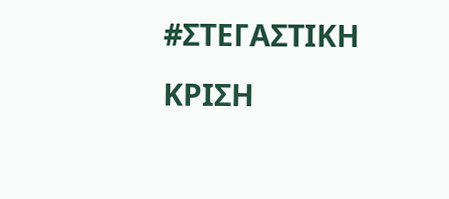#ΣΤΕΓΑΣΤΙΚΗ ΚΡΙΣΗ